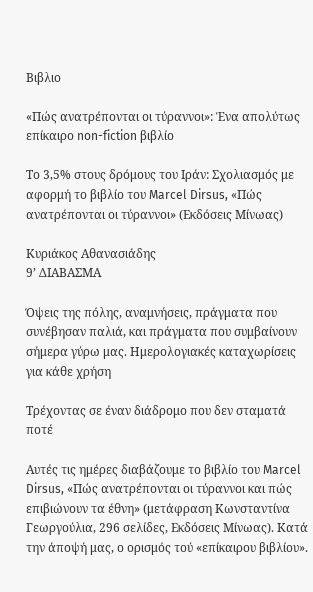Βιβλιο

«Πώς ανατρέπονται οι τύραννοι»: Ένα απολύτως επίκαιρο non-fiction βιβλίο

Το 3,5% στους δρόμους του Ιράν: Σχολιασμός με αφορμή το βιβλίο του Marcel Dirsus, «Πώς ανατρέπονται οι τύραννοι» (Εκδόσεις Μίνωας)

Κυριάκος Αθανασιάδης
9’ ΔΙΑΒΑΣΜΑ

Όψεις της πόλης, αναμνήσεις, πράγματα που συνέβησαν παλιά, και πράγματα που συμβαίνουν σήμερα γύρω μας. Ημερολογιακές καταχωρίσεις για κάθε χρήση

Τρέχοντας σε έναν διάδρομο που δεν σταματά ποτέ

Αυτές τις ημέρες διαβάζουμε το βιβλίο του Marcel Dirsus, «Πώς ανατρέπονται οι τύραννοι και πώς επιβιώνουν τα έθνη» (μετάφραση Κωνσταντίνα Γεωργούλια, 296 σελίδες, Εκδόσεις Μίνωας). Κατά την άποψή μας, ο ορισμός τού «επίκαιρου βιβλίου».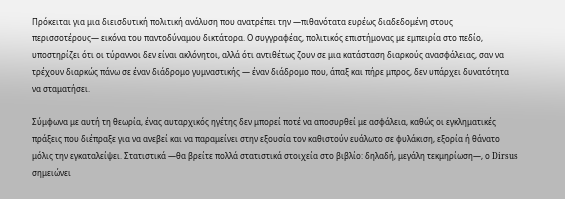Πρόκειται για μια διεισδυτική πολιτική ανάλυση που ανατρέπει την —πιθανότατα ευρέως διαδεδομένη στους περισσοτέρους— εικόνα του παντοδύναμου δικτάτορα. Ο συγγραφέας, πολιτικός επιστήμονας με εμπειρία στο πεδίο, υποστηρίζει ότι οι τύραννοι δεν είναι ακλόνητοι, αλλά ότι αντιθέτως ζουν σε μια κατάσταση διαρκούς ανασφάλειας, σαν να τρέχουν διαρκώς πάνω σε έναν διάδρομο γυμναστικής — έναν διάδρομο που, άπαξ και πήρε μπρος, δεν υπάρχει δυνατότητα να σταματήσει.

Σύμφωνα με αυτή τη θεωρία, ένας αυταρχικός ηγέτης δεν μπορεί ποτέ να αποσυρθεί με ασφάλεια, καθώς οι εγκληματικές πράξεις που διέπραξε για να ανεβεί και να παραμείνει στην εξουσία τον καθιστούν ευάλωτο σε φυλάκιση, εξορία ή θάνατο μόλις την εγκαταλείψει. Στατιστικά —θα βρείτε πολλά στατιστικά στοιχεία στο βιβλίο: δηλαδή, μεγάλη τεκμηρίωση—, ο Dirsus σημειώνει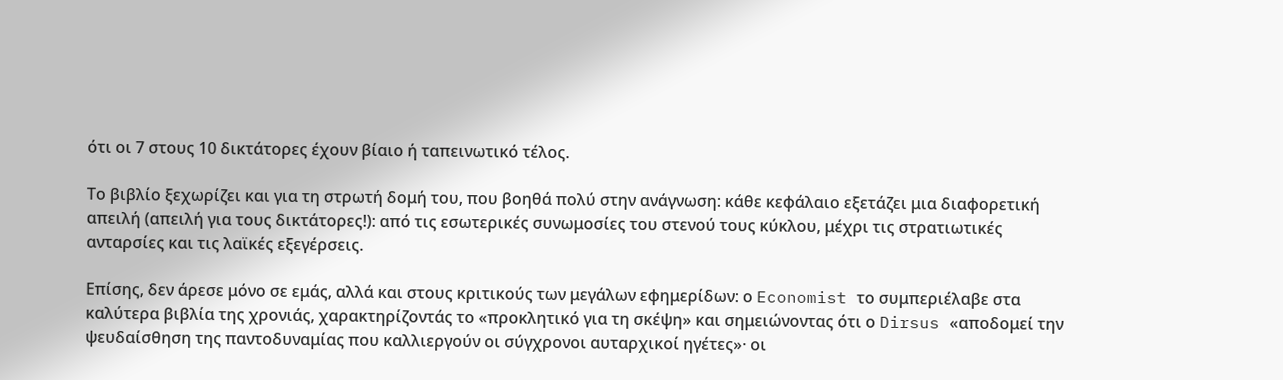ότι οι 7 στους 10 δικτάτορες έχουν βίαιο ή ταπεινωτικό τέλος.

Το βιβλίο ξεχωρίζει και για τη στρωτή δομή του, που βοηθά πολύ στην ανάγνωση: κάθε κεφάλαιο εξετάζει μια διαφορετική απειλή (απειλή για τους δικτάτορες!): από τις εσωτερικές συνωμοσίες του στενού τους κύκλου, μέχρι τις στρατιωτικές ανταρσίες και τις λαϊκές εξεγέρσεις.

Επίσης, δεν άρεσε μόνο σε εμάς, αλλά και στους κριτικούς των μεγάλων εφημερίδων: ο Economist το συμπεριέλαβε στα καλύτερα βιβλία της χρονιάς, χαρακτηρίζοντάς το «προκλητικό για τη σκέψη» και σημειώνοντας ότι ο Dirsus «αποδομεί την ψευδαίσθηση της παντοδυναμίας που καλλιεργούν οι σύγχρονοι αυταρχικοί ηγέτες»· οι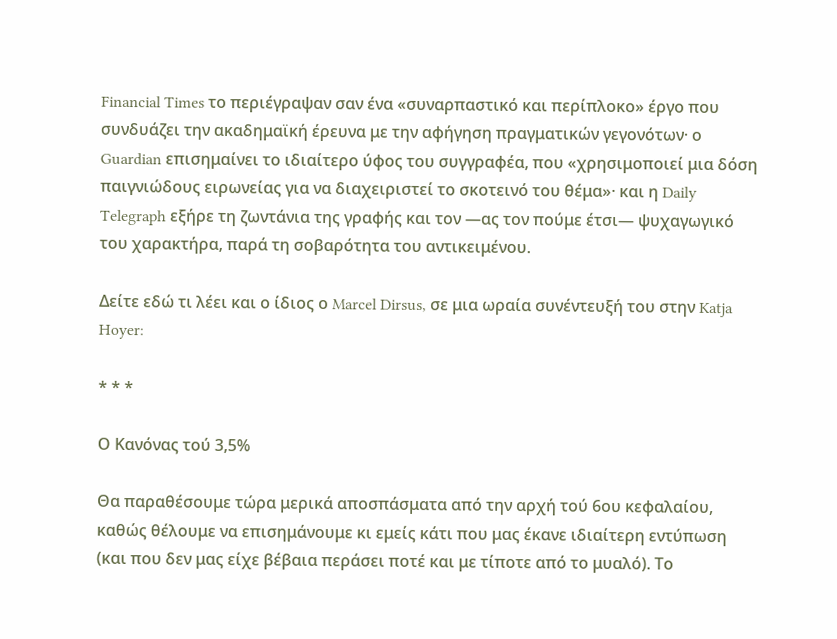Financial Times το περιέγραψαν σαν ένα «συναρπαστικό και περίπλοκο» έργο που συνδυάζει την ακαδημαϊκή έρευνα με την αφήγηση πραγματικών γεγονότων· ο Guardian επισημαίνει το ιδιαίτερο ύφος του συγγραφέα, που «χρησιμοποιεί μια δόση παιγνιώδους ειρωνείας για να διαχειριστεί το σκοτεινό του θέμα»· και η Daily Telegraph εξήρε τη ζωντάνια της γραφής και τον —ας τον πούμε έτσι— ψυχαγωγικό του χαρακτήρα, παρά τη σοβαρότητα του αντικειμένου.

Δείτε εδώ τι λέει και ο ίδιος ο Marcel Dirsus, σε μια ωραία συνέντευξή του στην Katja Hoyer:

* * *

Ο Κανόνας τού 3,5%

Θα παραθέσουμε τώρα μερικά αποσπάσματα από την αρχή τού 6ου κεφαλαίου, καθώς θέλουμε να επισημάνουμε κι εμείς κάτι που μας έκανε ιδιαίτερη εντύπωση (και που δεν μας είχε βέβαια περάσει ποτέ και με τίποτε από το μυαλό). Το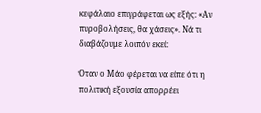κεφάλαιο επιγράφεται ως εξής: «Αν πυροβολήσεις, θα χάσεις». Νά τι διαβάζουμε λοιπόν εκεί:

Όταν ο Μάο φέρεται να είπε ότι η πολιτική εξουσία απορρέει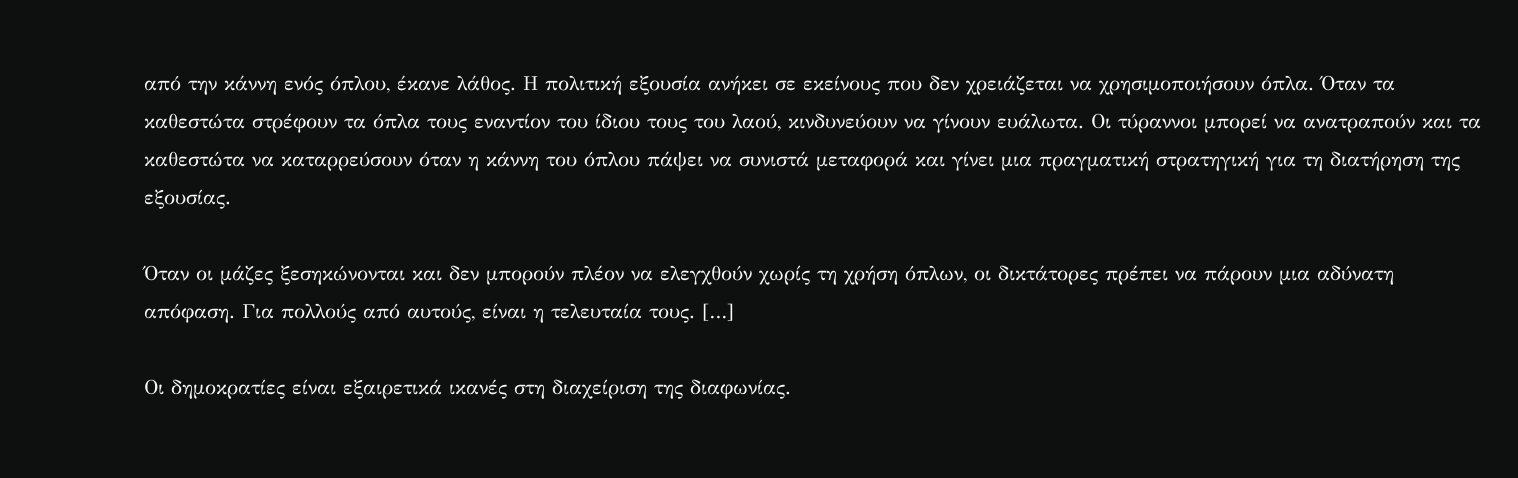από την κάννη ενός όπλου, έκανε λάθος. Η πολιτική εξουσία ανήκει σε εκείνους που δεν χρειάζεται να χρησιμοποιήσουν όπλα. Όταν τα καθεστώτα στρέφουν τα όπλα τους εναντίον του ίδιου τους του λαού, κινδυνεύουν να γίνουν ευάλωτα. Οι τύραννοι μπορεί να ανατραπούν και τα καθεστώτα να καταρρεύσουν όταν η κάννη του όπλου πάψει να συνιστά μεταφορά και γίνει μια πραγματική στρατηγική για τη διατήρηση της εξουσίας.

Όταν οι μάζες ξεσηκώνονται και δεν μπορούν πλέον να ελεγχθούν χωρίς τη χρήση όπλων, οι δικτάτορες πρέπει να πάρουν μια αδύνατη απόφαση. Για πολλούς από αυτούς, είναι η τελευταία τους. […]

Οι δημοκρατίες είναι εξαιρετικά ικανές στη διαχείριση της διαφωνίας.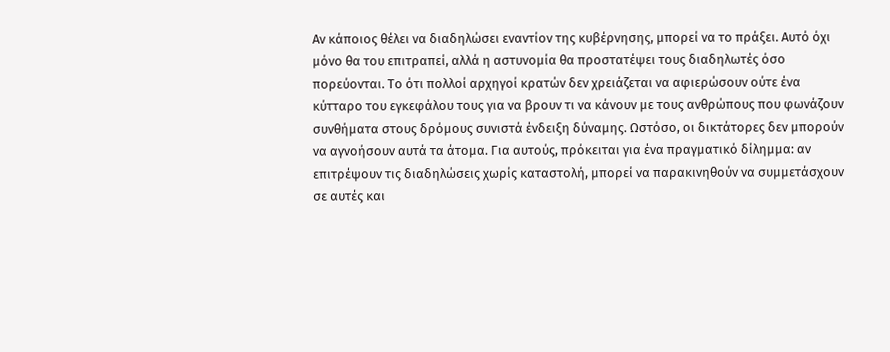Αν κάποιος θέλει να διαδηλώσει εναντίον της κυβέρνησης, μπορεί να το πράξει. Αυτό όχι μόνο θα του επιτραπεί, αλλά η αστυνομία θα προστατέψει τους διαδηλωτές όσο πορεύονται. Το ότι πολλοί αρχηγοί κρατών δεν χρειάζεται να αφιερώσουν ούτε ένα κύτταρο του εγκεφάλου τους για να βρουν τι να κάνουν με τους ανθρώπους που φωνάζουν συνθήματα στους δρόμους συνιστά ένδειξη δύναμης. Ωστόσο, οι δικτάτορες δεν μπορούν να αγνοήσουν αυτά τα άτομα. Για αυτούς, πρόκειται για ένα πραγματικό δίλημμα: αν επιτρέψουν τις διαδηλώσεις χωρίς καταστολή, μπορεί να παρακινηθούν να συμμετάσχουν σε αυτές και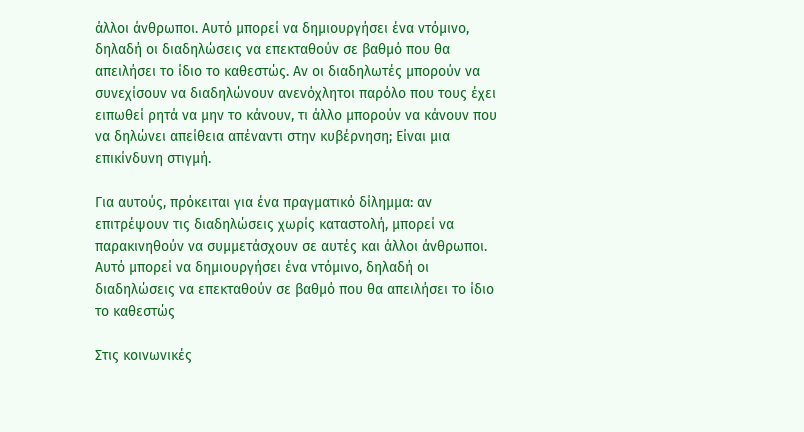άλλοι άνθρωποι. Αυτό μπορεί να δημιουργήσει ένα ντόμινο, δηλαδή οι διαδηλώσεις να επεκταθούν σε βαθμό που θα απειλήσει το ίδιο το καθεστώς. Αν οι διαδηλωτές μπορούν να συνεχίσουν να διαδηλώνουν ανενόχλητοι παρόλο που τους έχει ειπωθεί ρητά να μην το κάνουν, τι άλλο μπορούν να κάνουν που να δηλώνει απείθεια απέναντι στην κυβέρνηση; Είναι μια επικίνδυνη στιγμή.

Για αυτούς, πρόκειται για ένα πραγματικό δίλημμα: αν επιτρέψουν τις διαδηλώσεις χωρίς καταστολή, μπορεί να παρακινηθούν να συμμετάσχουν σε αυτές και άλλοι άνθρωποι. Αυτό μπορεί να δημιουργήσει ένα ντόμινο, δηλαδή οι διαδηλώσεις να επεκταθούν σε βαθμό που θα απειλήσει το ίδιο το καθεστώς

Στις κοινωνικές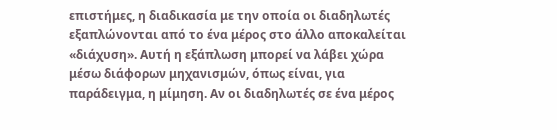επιστήμες, η διαδικασία με την οποία οι διαδηλωτές εξαπλώνονται από το ένα μέρος στο άλλο αποκαλείται «διάχυση». Αυτή η εξάπλωση μπορεί να λάβει χώρα μέσω διάφορων μηχανισμών, όπως είναι, για παράδειγμα, η μίμηση. Αν οι διαδηλωτές σε ένα μέρος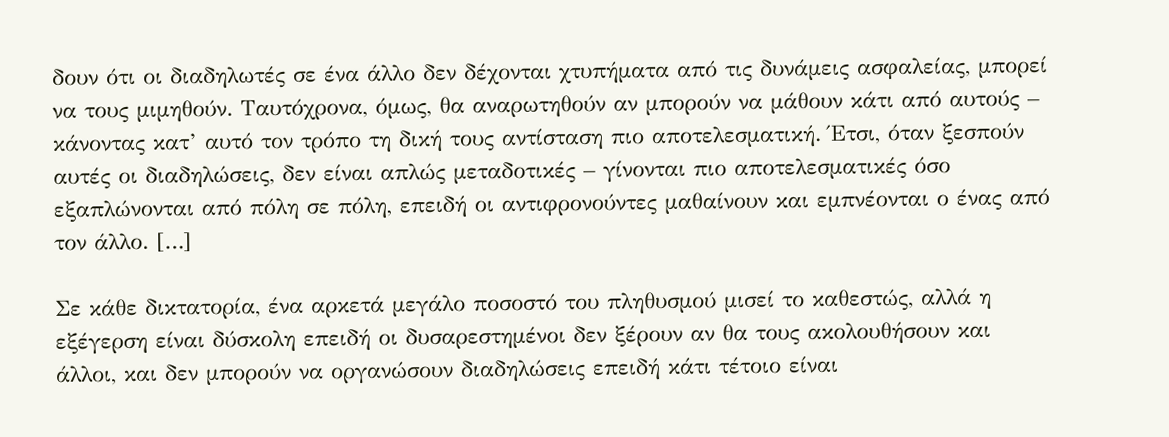δουν ότι οι διαδηλωτές σε ένα άλλο δεν δέχονται χτυπήματα από τις δυνάμεις ασφαλείας, μπορεί να τους μιμηθούν. Ταυτόχρονα, όμως, θα αναρωτηθούν αν μπορούν να μάθουν κάτι από αυτούς – κάνοντας κατ’ αυτό τον τρόπο τη δική τους αντίσταση πιο αποτελεσματική. Έτσι, όταν ξεσπούν αυτές οι διαδηλώσεις, δεν είναι απλώς μεταδοτικές – γίνονται πιο αποτελεσματικές όσο εξαπλώνονται από πόλη σε πόλη, επειδή οι αντιφρονούντες μαθαίνουν και εμπνέονται ο ένας από τον άλλο. […]

Σε κάθε δικτατορία, ένα αρκετά μεγάλο ποσοστό του πληθυσμού μισεί το καθεστώς, αλλά η εξέγερση είναι δύσκολη επειδή οι δυσαρεστημένοι δεν ξέρουν αν θα τους ακολουθήσουν και άλλοι, και δεν μπορούν να οργανώσουν διαδηλώσεις επειδή κάτι τέτοιο είναι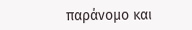παράνομο και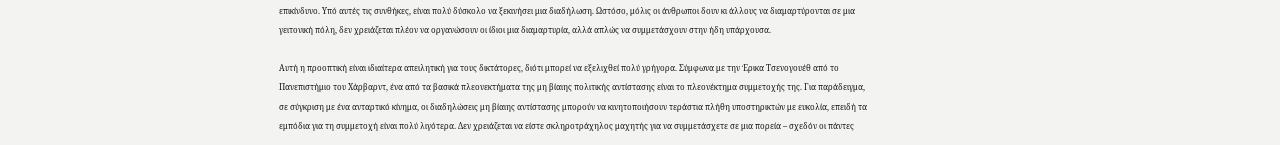επικίνδυνο. Υπό αυτές τις συνθήκες, είναι πολύ δύσκολο να ξεκινήσει μια διαδήλωση. Ωστόσο, μόλις οι άνθρωποι δουν κι άλλους να διαμαρτύρονται σε μια γειτονική πόλη, δεν χρειάζεται πλέον να οργανώσουν οι ίδιοι μια διαμαρτυρία, αλλά απλώς να συμμετάσχουν στην ήδη υπάρχουσα.

Αυτή η προοπτική είναι ιδιαίτερα απειλητική για τους δικτάτορες, διότι μπορεί να εξελιχθεί πολύ γρήγορα. Σύμφωνα με την Έρικα Τσενογουέθ από το Πανεπιστήμιο του Χάρβαρντ, ένα από τα βασικά πλεονεκτήματα της μη βίαιης πολιτικής αντίστασης είναι το πλεονέκτημα συμμετοχής της. Για παράδειγμα, σε σύγκριση με ένα ανταρτικό κίνημα, οι διαδηλώσεις μη βίαιης αντίστασης μπορούν να κινητοποιήσουν τεράστια πλήθη υποστηρικτών με ευκολία, επειδή τα εμπόδια για τη συμμετοχή είναι πολύ λιγότερα. Δεν χρειάζεται να είστε σκληροτράχηλος μαχητής για να συμμετάσχετε σε μια πορεία – σχεδόν οι πάντες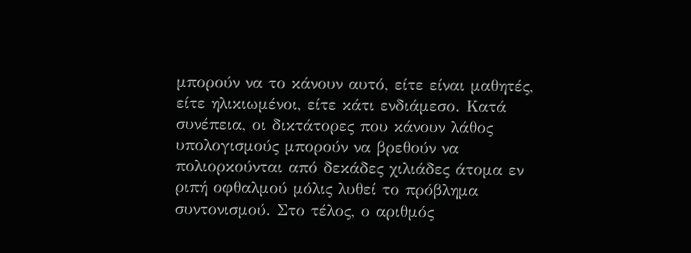μπορούν να το κάνουν αυτό, είτε είναι μαθητές, είτε ηλικιωμένοι, είτε κάτι ενδιάμεσο. Κατά συνέπεια, οι δικτάτορες που κάνουν λάθος υπολογισμούς μπορούν να βρεθούν να πολιορκούνται από δεκάδες χιλιάδες άτομα εν ριπή οφθαλμού μόλις λυθεί το πρόβλημα συντονισμού. Στο τέλος, ο αριθμός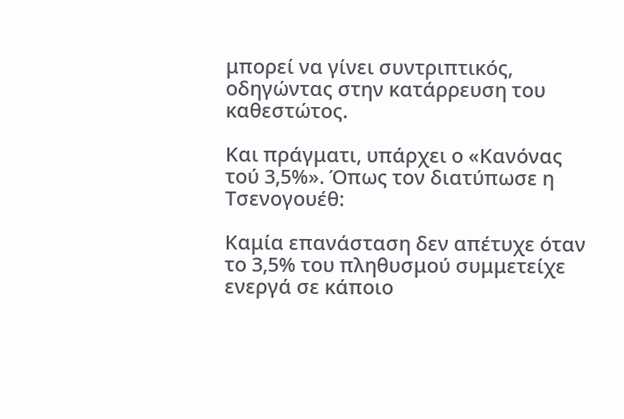μπορεί να γίνει συντριπτικός, οδηγώντας στην κατάρρευση του καθεστώτος.

Και πράγματι, υπάρχει ο «Κανόνας τού 3,5%». Όπως τον διατύπωσε η Τσενογουέθ:

Καμία επανάσταση δεν απέτυχε όταν το 3,5% του πληθυσμού συμμετείχε ενεργά σε κάποιο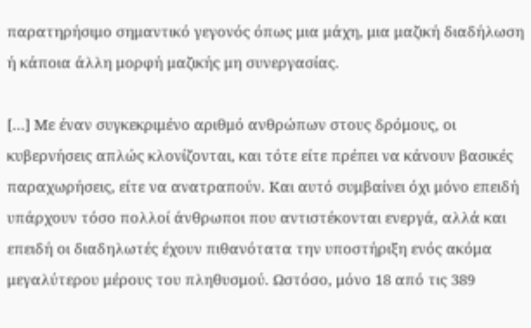παρατηρήσιμο σημαντικό γεγονός όπως μια μάχη, μια μαζική διαδήλωση ή κάποια άλλη μορφή μαζικής μη συνεργασίας.

[…] Με έναν συγκεκριμένο αριθμό ανθρώπων στους δρόμους, οι κυβερνήσεις απλώς κλονίζονται, και τότε είτε πρέπει να κάνουν βασικές παραχωρήσεις, είτε να ανατραπούν. Και αυτό συμβαίνει όχι μόνο επειδή υπάρχουν τόσο πολλοί άνθρωποι που αντιστέκονται ενεργά, αλλά και επειδή οι διαδηλωτές έχουν πιθανότατα την υποστήριξη ενός ακόμα μεγαλύτερου μέρους του πληθυσμού. Ωστόσο, μόνο 18 από τις 389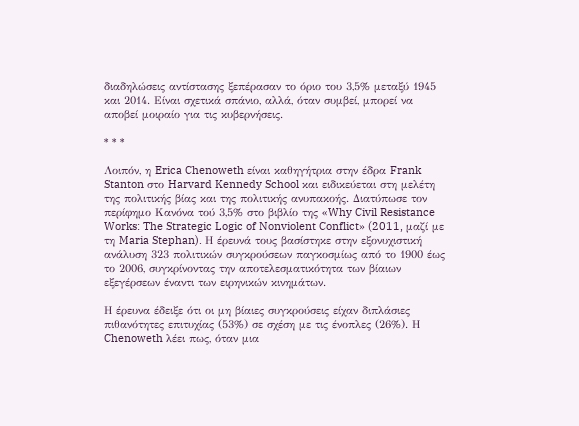διαδηλώσεις αντίστασης ξεπέρασαν το όριο του 3,5% μεταξύ 1945 και 2014. Είναι σχετικά σπάνιο, αλλά, όταν συμβεί, μπορεί να αποβεί μοιραίο για τις κυβερνήσεις.

* * *

Λοιπόν, η Erica Chenoweth είναι καθηγήτρια στην έδρα Frank Stanton στο Harvard Kennedy School και ειδικεύεται στη μελέτη της πολιτικής βίας και της πολιτικής ανυπακοής. Διατύπωσε τον περίφημο Κανόνα τού 3,5% στο βιβλίο της «Why Civil Resistance Works: The Strategic Logic of Nonviolent Conflict» (2011, μαζί με τη Maria Stephan). Η έρευνά τους βασίστηκε στην εξονυχιστική ανάλυση 323 πολιτικών συγκρούσεων παγκοσμίως από το 1900 έως το 2006, συγκρίνοντας την αποτελεσματικότητα των βίαιων εξεγέρσεων έναντι των ειρηνικών κινημάτων.

Η έρευνα έδειξε ότι οι μη βίαιες συγκρούσεις είχαν διπλάσιες πιθανότητες επιτυχίας (53%) σε σχέση με τις ένοπλες (26%). Η Chenoweth λέει πως, όταν μια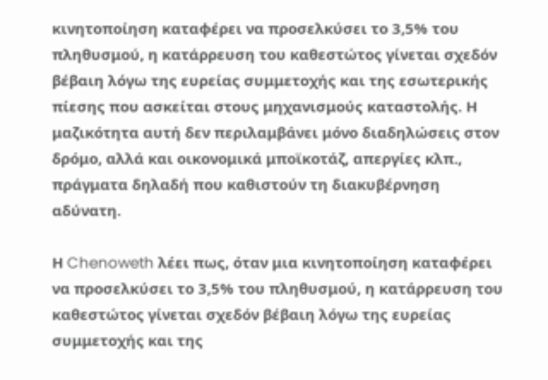κινητοποίηση καταφέρει να προσελκύσει το 3,5% του πληθυσμού, η κατάρρευση του καθεστώτος γίνεται σχεδόν βέβαιη λόγω της ευρείας συμμετοχής και της εσωτερικής πίεσης που ασκείται στους μηχανισμούς καταστολής. Η μαζικότητα αυτή δεν περιλαμβάνει μόνο διαδηλώσεις στον δρόμο, αλλά και οικονομικά μποϊκοτάζ, απεργίες κλπ., πράγματα δηλαδή που καθιστούν τη διακυβέρνηση αδύνατη.

Η Chenoweth λέει πως, όταν μια κινητοποίηση καταφέρει να προσελκύσει το 3,5% του πληθυσμού, η κατάρρευση του καθεστώτος γίνεται σχεδόν βέβαιη λόγω της ευρείας συμμετοχής και της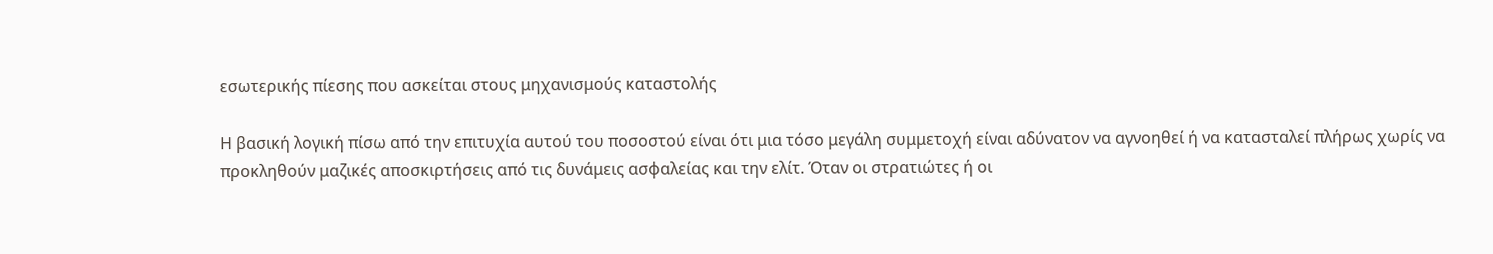εσωτερικής πίεσης που ασκείται στους μηχανισμούς καταστολής

Η βασική λογική πίσω από την επιτυχία αυτού του ποσοστού είναι ότι μια τόσο μεγάλη συμμετοχή είναι αδύνατον να αγνοηθεί ή να κατασταλεί πλήρως χωρίς να προκληθούν μαζικές αποσκιρτήσεις από τις δυνάμεις ασφαλείας και την ελίτ. Όταν οι στρατιώτες ή οι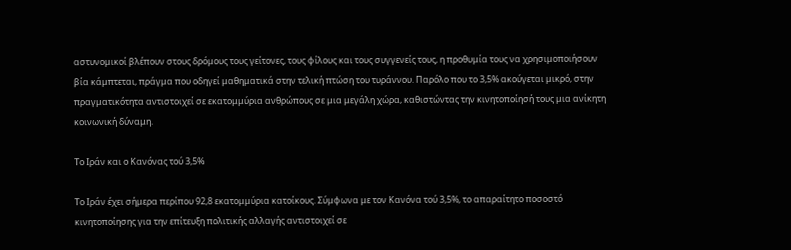αστυνομικοί βλέπουν στους δρόμους τους γείτονες, τους φίλους και τους συγγενείς τους, η προθυμία τους να χρησιμοποιήσουν βία κάμπτεται, πράγμα που οδηγεί μαθηματικά στην τελική πτώση του τυράννου. Παρόλο που το 3,5% ακούγεται μικρό, στην πραγματικότητα αντιστοιχεί σε εκατομμύρια ανθρώπους σε μια μεγάλη χώρα, καθιστώντας την κινητοποίησή τους μια ανίκητη κοινωνική δύναμη.

Το Ιράν και ο Κανόνας τού 3,5%

Το Ιράν έχει σήμερα περίπου 92,8 εκατομμύρια κατοίκους. Σύμφωνα με τον Κανόνα τού 3,5%, το απαραίτητο ποσοστό κινητοποίησης για την επίτευξη πολιτικής αλλαγής αντιστοιχεί σε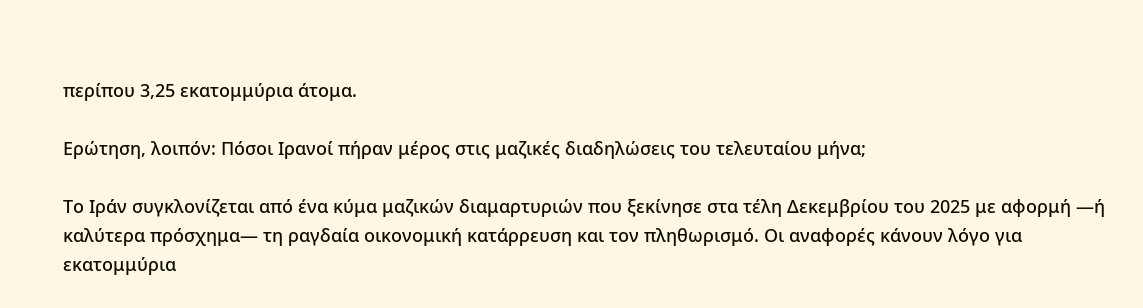περίπου 3,25 εκατομμύρια άτομα.

Ερώτηση, λοιπόν: Πόσοι Ιρανοί πήραν μέρος στις μαζικές διαδηλώσεις του τελευταίου μήνα;

Το Ιράν συγκλονίζεται από ένα κύμα μαζικών διαμαρτυριών που ξεκίνησε στα τέλη Δεκεμβρίου του 2025 με αφορμή —ή καλύτερα πρόσχημα— τη ραγδαία οικονομική κατάρρευση και τον πληθωρισμό. Οι αναφορές κάνουν λόγο για εκατομμύρια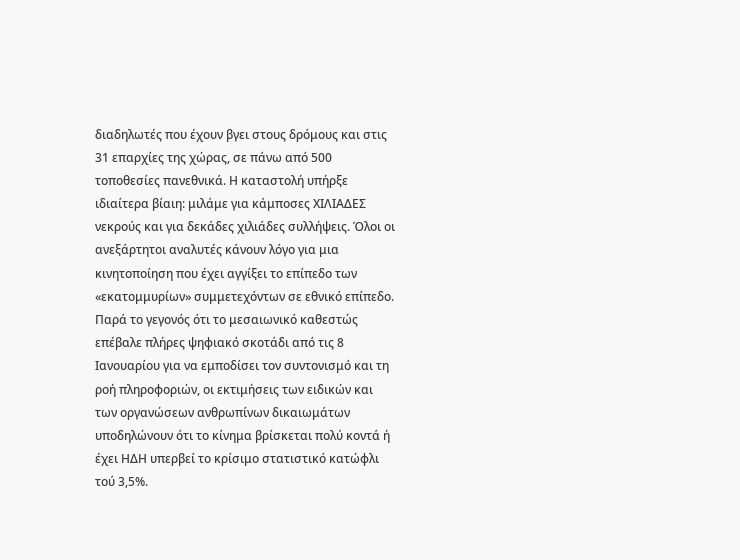διαδηλωτές που έχουν βγει στους δρόμους και στις 31 επαρχίες της χώρας, σε πάνω από 500 τοποθεσίες πανεθνικά. Η καταστολή υπήρξε ιδιαίτερα βίαιη: μιλάμε για κάμποσες ΧΙΛΙΑΔΕΣ νεκρούς και για δεκάδες χιλιάδες συλλήψεις. Όλοι οι ανεξάρτητοι αναλυτές κάνουν λόγο για μια κινητοποίηση που έχει αγγίξει το επίπεδο των «εκατομμυρίων» συμμετεχόντων σε εθνικό επίπεδο. Παρά το γεγονός ότι το μεσαιωνικό καθεστώς επέβαλε πλήρες ψηφιακό σκοτάδι από τις 8 Ιανουαρίου για να εμποδίσει τον συντονισμό και τη ροή πληροφοριών, οι εκτιμήσεις των ειδικών και των οργανώσεων ανθρωπίνων δικαιωμάτων υποδηλώνουν ότι το κίνημα βρίσκεται πολύ κοντά ή έχει ΗΔΗ υπερβεί το κρίσιμο στατιστικό κατώφλι τού 3,5%.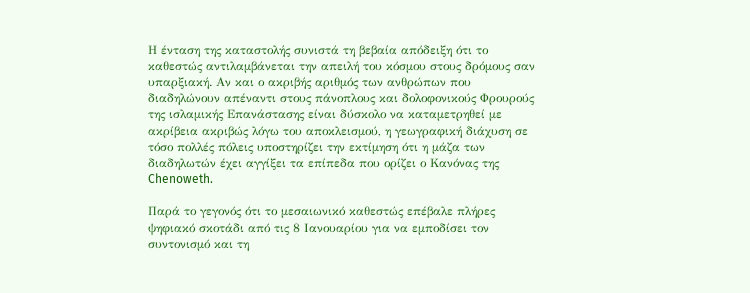Η ένταση της καταστολής συνιστά τη βεβαία απόδειξη ότι το καθεστώς αντιλαμβάνεται την απειλή του κόσμου στους δρόμους σαν υπαρξιακή. Αν και ο ακριβής αριθμός των ανθρώπων που διαδηλώνουν απέναντι στους πάνοπλους και δολοφονικούς Φρουρούς της ισλαμικής Επανάστασης είναι δύσκολο να καταμετρηθεί με ακρίβεια ακριβώς λόγω του αποκλεισμού, η γεωγραφική διάχυση σε τόσο πολλές πόλεις υποστηρίζει την εκτίμηση ότι η μάζα των διαδηλωτών έχει αγγίξει τα επίπεδα που ορίζει ο Κανόνας της Chenoweth.

Παρά το γεγονός ότι το μεσαιωνικό καθεστώς επέβαλε πλήρες ψηφιακό σκοτάδι από τις 8 Ιανουαρίου για να εμποδίσει τον συντονισμό και τη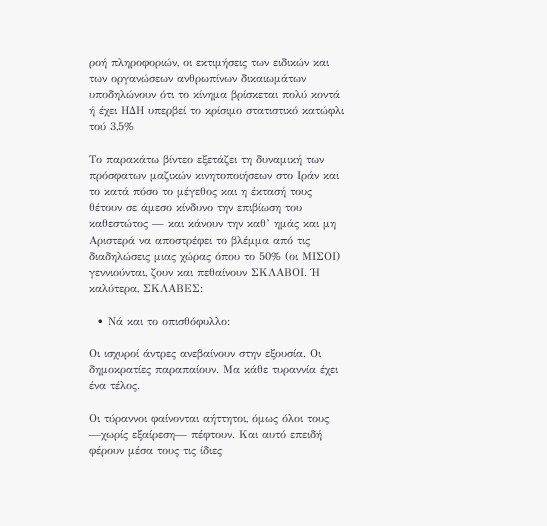ροή πληροφοριών, οι εκτιμήσεις των ειδικών και των οργανώσεων ανθρωπίνων δικαιωμάτων υποδηλώνουν ότι το κίνημα βρίσκεται πολύ κοντά ή έχει ΗΔΗ υπερβεί το κρίσιμο στατιστικό κατώφλι τού 3,5%

Το παρακάτω βίντεο εξετάζει τη δυναμική των πρόσφατων μαζικών κινητοποιήσεων στο Ιράν και το κατά πόσο το μέγεθος και η έκτασή τους θέτουν σε άμεσο κίνδυνο την επιβίωση του καθεστώτος — και κάνουν την καθ’ ημάς και μη Αριστερά να αποστρέφει το βλέμμα από τις διαδηλώσεις μιας χώρας όπου το 50% (οι ΜΙΣΟΙ) γεννιούνται, ζουν και πεθαίνουν ΣΚΛΑΒΟΙ. Ή καλύτερα, ΣΚΛΑΒΕΣ:

  • Νά και το οπισθόφυλλο:

Οι ισχυροί άντρες ανεβαίνουν στην εξουσία. Οι δημοκρατίες παραπαίουν. Μα κάθε τυραννία έχει ένα τέλος.

Οι τύραννοι φαίνονται αήττητοι, όμως όλοι τους —χωρίς εξαίρεση— πέφτουν. Και αυτό επειδή φέρουν μέσα τους τις ίδιες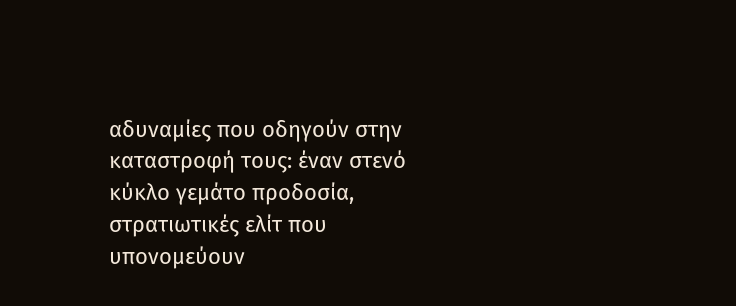αδυναμίες που οδηγούν στην καταστροφή τους: έναν στενό κύκλο γεμάτο προδοσία, στρατιωτικές ελίτ που υπονομεύουν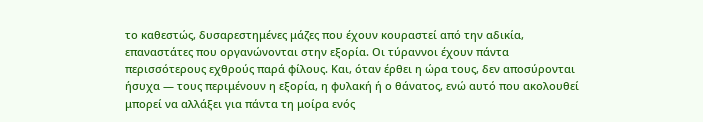το καθεστώς, δυσαρεστημένες μάζες που έχουν κουραστεί από την αδικία, επαναστάτες που οργανώνονται στην εξορία. Οι τύραννοι έχουν πάντα περισσότερους εχθρούς παρά φίλους. Και, όταν έρθει η ώρα τους, δεν αποσύρονται ήσυχα — τους περιμένουν η εξορία, η φυλακή ή ο θάνατος, ενώ αυτό που ακολουθεί μπορεί να αλλάξει για πάντα τη μοίρα ενός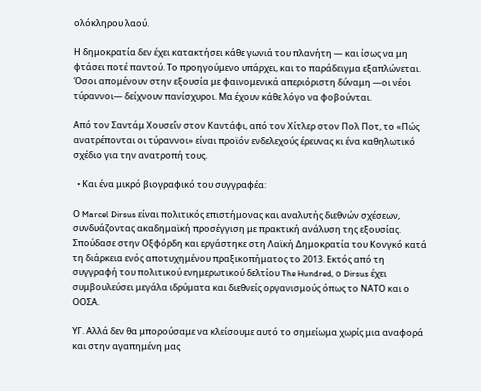ολόκληρου λαού.

Η δημοκρατία δεν έχει κατακτήσει κάθε γωνιά του πλανήτη — και ίσως να μη φτάσει ποτέ παντού. Το προηγούμενο υπάρχει, και το παράδειγμα εξαπλώνεται. Όσοι απομένουν στην εξουσία με φαινομενικά απεριόριστη δύναμη —οι νέοι τύραννοι— δείχνουν πανίσχυροι. Μα έχουν κάθε λόγο να φοβούνται.

Από τον Σαντάμ Χουσεΐν στον Καντάφι, από τον Χίτλερ στον Πολ Ποτ, το «Πώς ανατρέπονται οι τύραννοι» είναι προϊόν ενδελεχούς έρευνας κι ένα καθηλωτικό σχέδιο για την ανατροπή τους.

  • Και ένα μικρό βιογραφικό του συγγραφέα:

Ο Marcel Dirsus είναι πολιτικός επιστήμονας και αναλυτής διεθνών σχέσεων, συνδυάζοντας ακαδημαϊκή προσέγγιση με πρακτική ανάλυση της εξουσίας. Σπούδασε στην Οξφόρδη και εργάστηκε στη Λαϊκή Δημοκρατία του Κονγκό κατά τη διάρκεια ενός αποτυχημένου πραξικοπήματος το 2013. Εκτός από τη συγγραφή του πολιτικού ενημερωτικού δελτίου The Hundred, ο Dirsus έχει συμβουλεύσει μεγάλα ιδρύματα και διεθνείς οργανισμούς όπως το ΝΑΤΟ και ο ΟΟΣΑ.

ΥΓ. Αλλά δεν θα μπορούσαμε να κλείσουμε αυτό το σημείωμα χωρίς μια αναφορά και στην αγαπημένη μας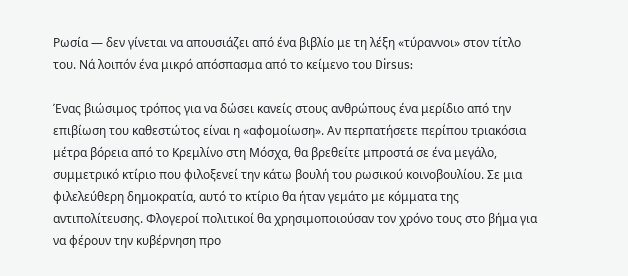Ρωσία — δεν γίνεται να απουσιάζει από ένα βιβλίο με τη λέξη «τύραννοι» στον τίτλο του. Νά λοιπόν ένα μικρό απόσπασμα από το κείμενο του Dirsus:

Ένας βιώσιμος τρόπος για να δώσει κανείς στους ανθρώπους ένα μερίδιο από την επιβίωση του καθεστώτος είναι η «αφομοίωση». Αν περπατήσετε περίπου τριακόσια μέτρα βόρεια από το Κρεμλίνο στη Μόσχα, θα βρεθείτε μπροστά σε ένα μεγάλο, συμμετρικό κτίριο που φιλοξενεί την κάτω βουλή του ρωσικού κοινοβουλίου. Σε μια φιλελεύθερη δημοκρατία, αυτό το κτίριο θα ήταν γεμάτο με κόμματα της αντιπολίτευσης. Φλογεροί πολιτικοί θα χρησιμοποιούσαν τον χρόνο τους στο βήμα για να φέρουν την κυβέρνηση προ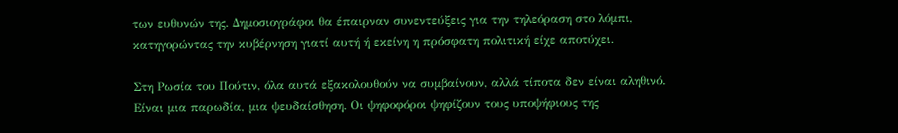των ευθυνών της. Δημοσιογράφοι θα έπαιρναν συνεντεύξεις για την τηλεόραση στο λόμπι, κατηγορώντας την κυβέρνηση γιατί αυτή ή εκείνη η πρόσφατη πολιτική είχε αποτύχει.

Στη Ρωσία του Πούτιν, όλα αυτά εξακολουθούν να συμβαίνουν, αλλά τίποτα δεν είναι αληθινό. Είναι μια παρωδία, μια ψευδαίσθηση. Οι ψηφοφόροι ψηφίζουν τους υποψήφιους της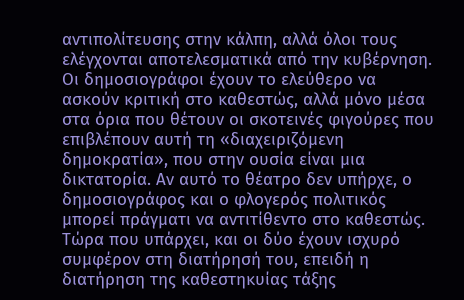αντιπολίτευσης στην κάλπη, αλλά όλοι τους ελέγχονται αποτελεσματικά από την κυβέρνηση. Οι δημοσιογράφοι έχουν το ελεύθερο να ασκούν κριτική στο καθεστώς, αλλά μόνο μέσα στα όρια που θέτουν οι σκοτεινές φιγούρες που επιβλέπουν αυτή τη «διαχειριζόμενη δημοκρατία», που στην ουσία είναι μια δικτατορία. Αν αυτό το θέατρο δεν υπήρχε, ο δημοσιογράφος και ο φλογερός πολιτικός μπορεί πράγματι να αντιτίθεντο στο καθεστώς. Τώρα που υπάρχει, και οι δύο έχουν ισχυρό συμφέρον στη διατήρησή του, επειδή η διατήρηση της καθεστηκυίας τάξης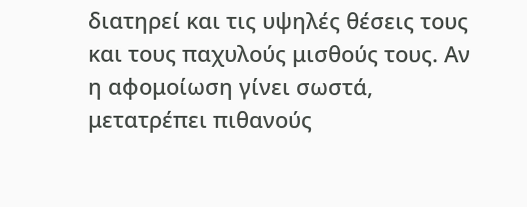διατηρεί και τις υψηλές θέσεις τους και τους παχυλούς μισθούς τους. Αν η αφομοίωση γίνει σωστά, μετατρέπει πιθανούς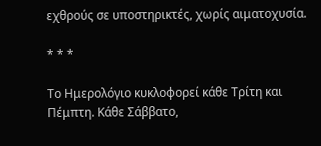εχθρούς σε υποστηρικτές, χωρίς αιματοχυσία.

* * *

Το Ημερολόγιο κυκλοφορεί κάθε Τρίτη και Πέμπτη. Κάθε Σάββατο,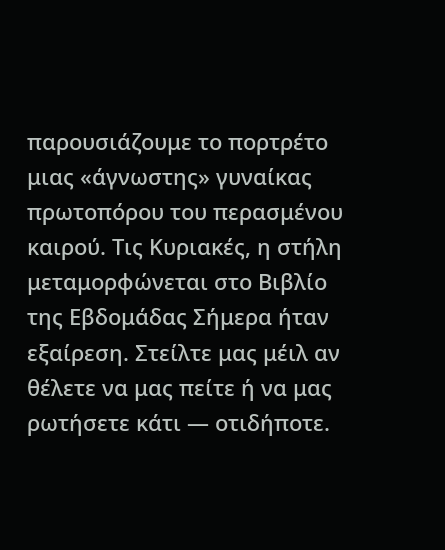παρουσιάζουμε το πορτρέτο μιας «άγνωστης» γυναίκας πρωτοπόρου του περασμένου καιρού. Τις Κυριακές, η στήλη μεταμορφώνεται στο Βιβλίο της Εβδομάδας Σήμερα ήταν εξαίρεση. Στείλτε μας μέιλ αν θέλετε να μας πείτε ή να μας ρωτήσετε κάτι — οτιδήποτε.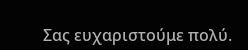Σας ευχαριστούμε πολύ.